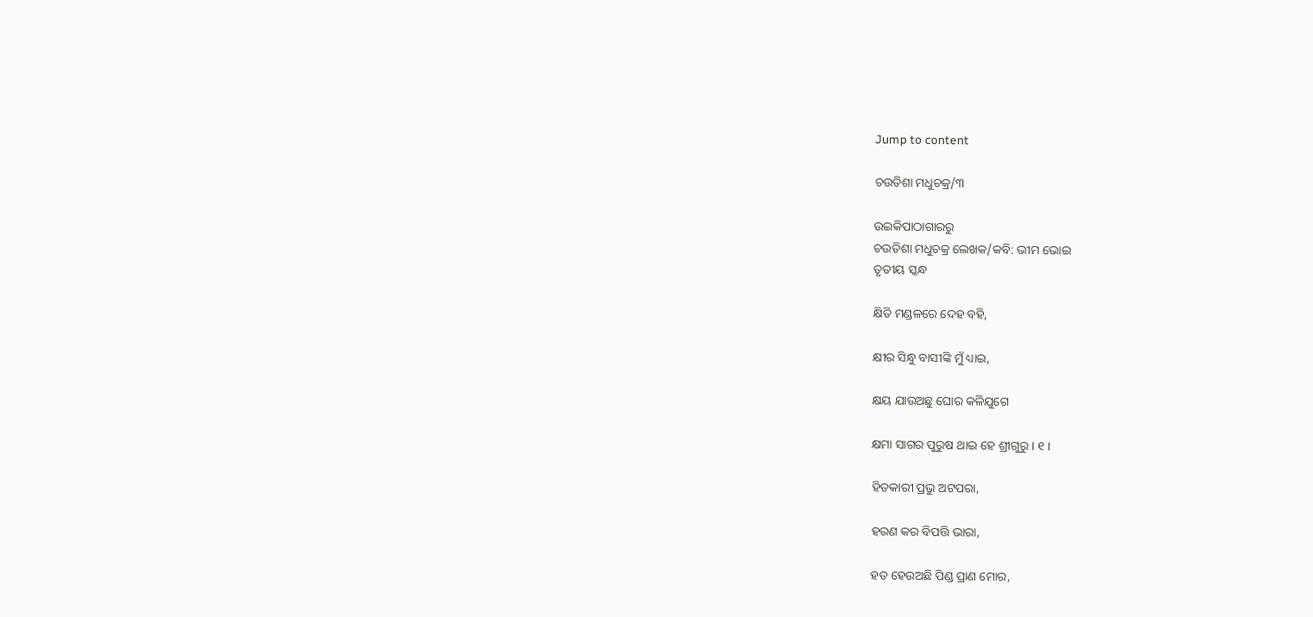Jump to content

ଚଉତିଶା ମଧୁଚକ୍ର/୩

ଉଇକିପାଠାଗାର‌ରୁ
ଚଉତିଶା ମଧୁଚକ୍ର ଲେଖକ/କବି: ଭୀମ ଭୋଇ
ତୃତୀୟ ସ୍କନ୍ଧ

କ୍ଷିତି ମଣ୍ଡଳରେ ଦେହ ବହି,

କ୍ଷୀର ସିନ୍ଧୁ ବାସୀଙ୍କି ମୁଁ ଧ୍ୟାଇ,

କ୍ଷୟ ଯାଉଅଛୁ ଘୋର କଳିଯୁଗେ

କ୍ଷମା ସାଗର ପୁରୁଷ ଥାଇ ହେ ଶ୍ରୀଗୁରୁ । ୧ ।

ହିତକାରୀ ପ୍ରଭୁ ଅଟପରା,

ହରଣ କର ବିପତ୍ତି ଭାରା,

ହତ ହେଉଅଛି ପିଣ୍ଡ ପ୍ରାଣ ମୋର,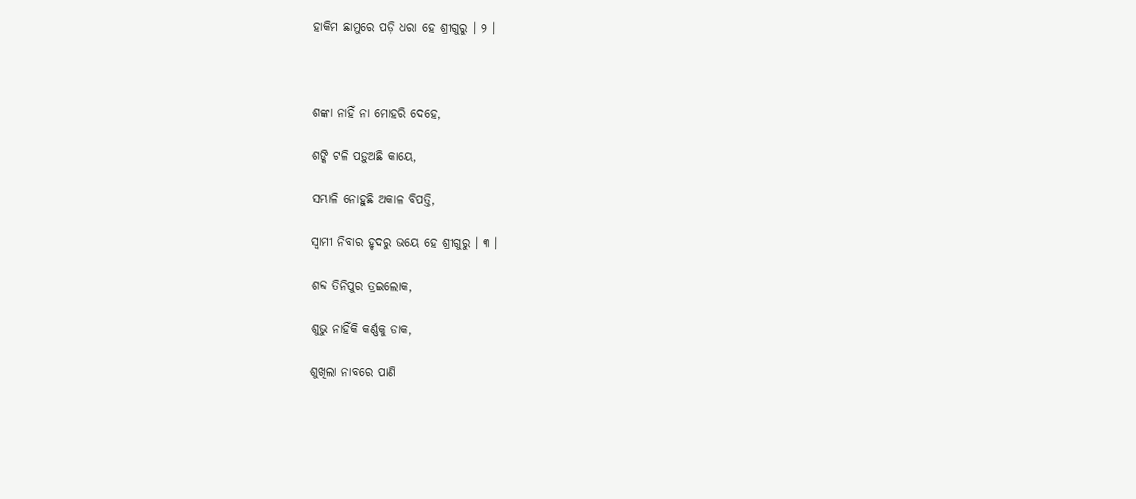ହାକିମ ଛାମୁରେ ପଡ଼ି ଧରା ହେ ଶ୍ରୀଗୁରୁ । ୨ ।



ଶଙ୍କା ନାହିଁ ନା ମୋହରି ଦେହେ,

ଶଙ୍କି ଟଳି ପଡ଼ୁଅଛି କାୟେ,

ସମ୍ଭାଳି ନୋହୁଛି ଅକାଳ ବିପତ୍ତି,

ସ୍ୱାମୀ ନିବାର ହୃଦରୁ ଭୟେ ହେ ଶ୍ରୀଗୁରୁ । ୩ ।

ଶବ୍ଦ ତିନିପୁର ତ୍ରଇଲୋକ,

ଶୁଭୁ ନାହିଁକି କର୍ଣ୍ଣକୁ ଡାକ,

ଶୁଖିଲା ନାବରେ ପାଣି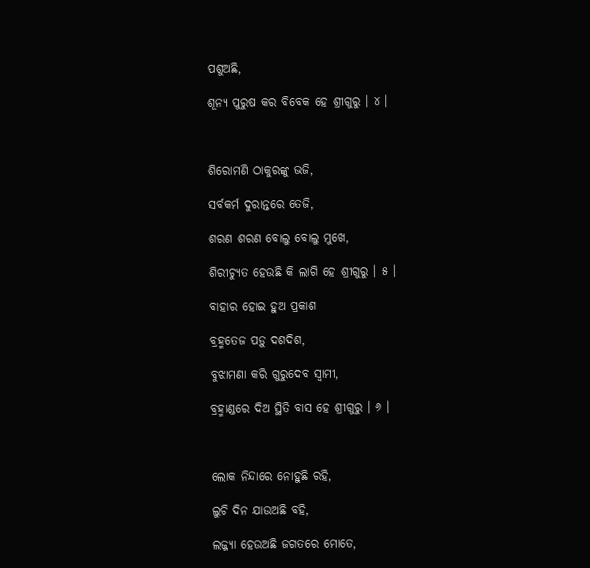ପଶୁଅଛି,

ଶୂନ୍ୟ ପୁରୁଷ କର ବିବେକ ହେ ଶ୍ରୀଗୁରୁ । ୪ ।



ଶିରୋମଣି ଠାକୁରଙ୍କୁ ଭଜି,

ସର୍ବକର୍ମ ଦୁରାନ୍ତରେ ତେଜି,

ଶରଣ ଶରଣ ବୋଲୁ ବୋଲୁ ମୁଖେ,

ଶିରୀଚ୍ୟୁତ ହେଉଛି କି ଲାଗି ହେ ଶ୍ରୀଗୁରୁ । ୫ ।

ବାହାର ହୋଇ ହୁଅ ପ୍ରକାଶ

ବ୍ରହ୍ମତେଜ ପଡ଼ୁ ଦଶଦିଶ,

ବୁଝାମଣା କରି ଗୁରୁଦେବ ସ୍ୱାମୀ,

ବ୍ରହ୍ମାଣ୍ଡରେ ଦିଅ ସ୍ଥିତି ବାସ ହେ ଶ୍ରୀଗୁରୁ । ୬ ।



ଲୋକ ନିନ୍ଦାରେ ନୋହୁଛି ରହି,

ଲୁଚି ଦିନ ଯାଉଅଛି ବହି,

ଲଜ୍ଜ୍ୟା ହେଉଅଛି ଜଗତରେ ମୋତେ,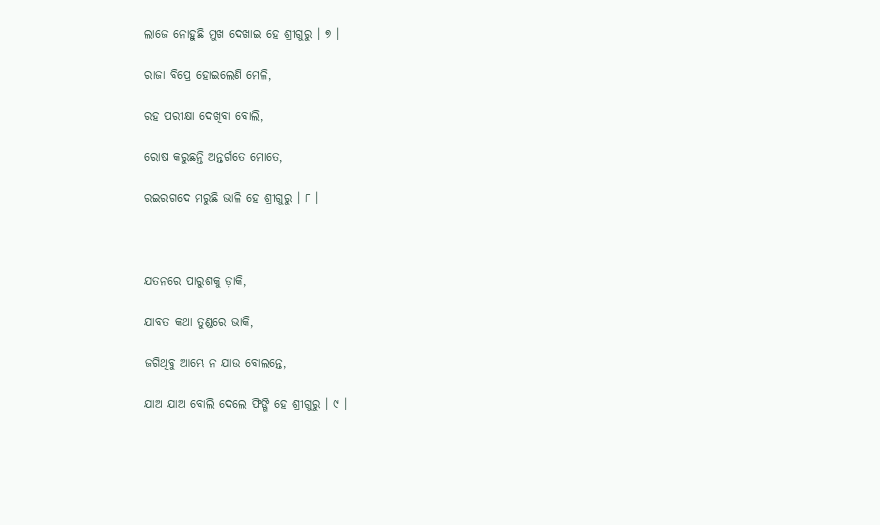ଲାଜେ ନୋହୁଛି ମୁଖ ଦେଖାଇ ହେ ଶ୍ରୀଗୁରୁ । ୭ ।

ରାଜା ବିପ୍ରେ ହୋଇଲେଣି ମେଳି,

ରହ ପରୀକ୍ଷା ଦେଖିବା ବୋଲି,

ରୋଷ କରୁଛନ୍ତି ଅନ୍ତର୍ଗତେ ମୋତେ,

ରଇରଗଦେ ମରୁଛି ଭାଳି ହେ ଶ୍ରୀଗୁରୁ । ୮ ।



ଯତନରେ ପାରୁଶକୁ ଡ଼ାକି,

ଯାବତ କଥା ତୁଣ୍ଡରେ ଭାକି,

ଜଗିଥିବୁ ଆମ୍ଭେ ନ ଯାଉ ବୋଲନ୍ତେ,

ଯାଅ ଯାଅ ବୋଲି ଦେଲେ ଫିଙ୍ଗି ହେ ଶ୍ରୀଗୁରୁ । ୯ ।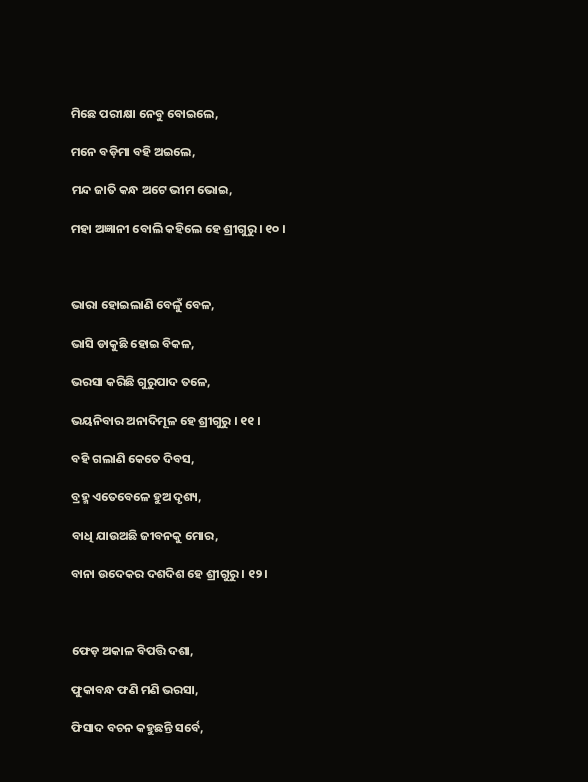ମିଛେ ପରୀକ୍ଷା ନେବୁ ବୋଇଲେ,

ମନେ ବଡ଼ିମା ବହି ଅଇଲେ,

ମନ୍ଦ ଜାତି କନ୍ଧ ଅଟେ ଭୀମ ଭୋଇ,

ମହା ଅଜ୍ଞାନୀ ବୋଲି କହିଲେ ହେ ଶ୍ରୀଗୁରୁ । ୧୦ ।



ଭାରା ହୋଇଲାଣି ବେଳୁଁ ବେଳ,

ଭାସି ଡାକୁଛି ହୋଇ ବିକଳ,

ଭରସା କରିଛି ଗୁରୁପାଦ ତଳେ,

ଭୟନିବାର ଅନାଦିମୂଳ ହେ ଶ୍ରୀଗୁରୁ । ୧୧ ।

ବହି ଗଲାଣି କେତେ ଦିବସ,

ବ୍ରହ୍ମ ଏତେବେଳେ ହୁଅ ଦୃଶ୍ୟ,

ବାଧି ଯାଉଅଛି ଜୀବନକୁ ମୋର,

ବାନା ଉଦେକର ଦଶଦିଶ ହେ ଶ୍ରୀଗୁରୁ । ୧୨ ।



ଫେଡ଼ ଅକାଳ ବିପତ୍ତି ଦଶା,

ଫୁକାବନ୍ଧ ଫଣି ମଣି ଭରସା,

ଫିସାଦ ବଚନ କହୁଛନ୍ତି ସର୍ବେ,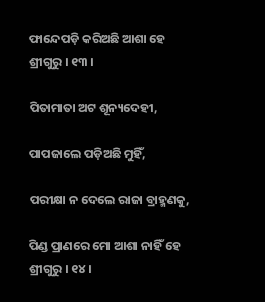ଫାନ୍ଦେପଡ଼ି କରିଅଛି ଆଶା ହେ ଶ୍ରୀଗୁରୁ । ୧୩ ।

ପିତାମାତା ଅଟ ଶୂନ୍ୟଦେହୀ,

ପାପଜାଲେ ପଡ଼ିଅଛି ମୁହିଁ,

ପରୀକ୍ଷା ନ ଦେଲେ ରାଜା ବ୍ରାହ୍ମଣକୁ,

ପିଣ୍ଡ ପ୍ରାଣରେ ମୋ ଆଶା ନାହିଁ ହେ ଶ୍ରୀଗୁରୁ । ୧୪ ।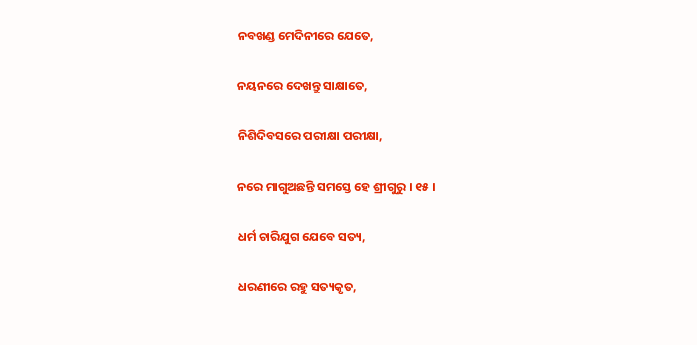ନବଖଣ୍ଡ ମେଦିନୀରେ ଯେତେ,

ନୟନରେ ଦେଖନ୍ତୁ ସାକ୍ଷାତେ,

ନିଶିଦିବସରେ ପରୀକ୍ଷା ପରୀକ୍ଷା,

ନରେ ମାଗୁଅଛନ୍ତି ସମସ୍ତେ ହେ ଶ୍ରୀଗୁରୁ । ୧୫ ।

ଧର୍ମ ଚାରିଯୁଗ ଯେବେ ସତ୍ୟ,

ଧରଣୀରେ ରହୁ ସତ୍ୟକୃତ,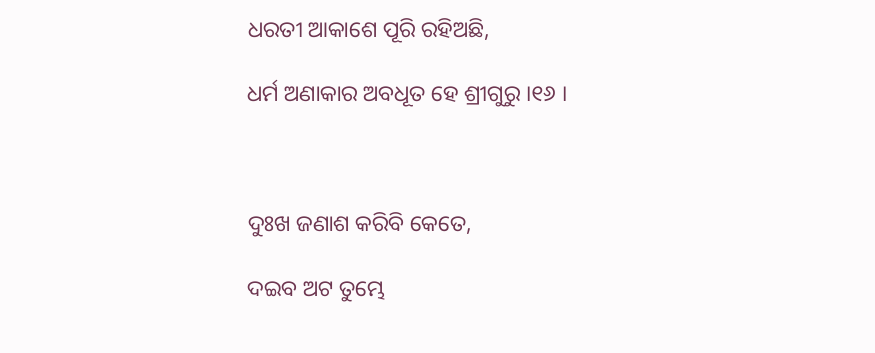ଧରତୀ ଆକାଶେ ପୂରି ରହିଅଛି,

ଧର୍ମ ଅଣାକାର ଅବଧୂତ ହେ ଶ୍ରୀଗୁରୁ ।୧୬ ।



ଦୁଃଖ ଜଣାଶ କରିବି କେତେ,

ଦଇବ ଅଟ ତୁମ୍ଭେ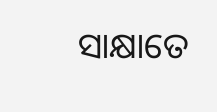ସାକ୍ଷାତେ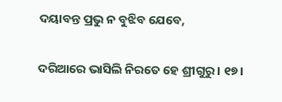ଦୟାବନ୍ତ ପ୍ରଭୁ ନ ବୁଝିବ ଯେବେ,

ଦରିଆରେ ଭାସିଲି ନିରତେ ହେ ଶ୍ରୀଗୁରୁ । ୧୭ ।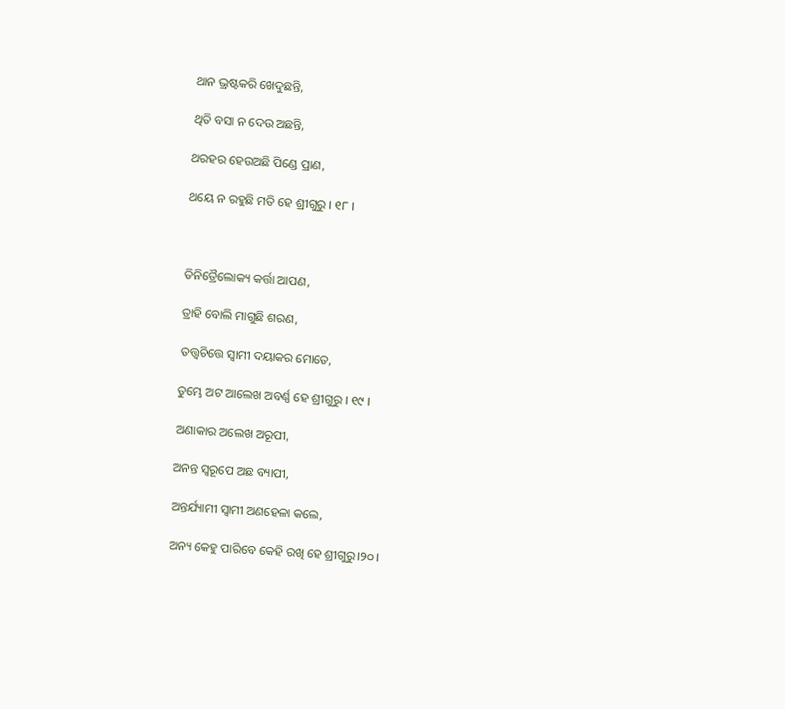ଥାନ ଭ୍ରଷ୍ଟକରି ଖେଦୁଛନ୍ତି,

ଥିତି ବସା ନ ଦେଉ ଅଛନ୍ତି,

ଥରହର ହେଉଅଛି ପିଣ୍ଡେ ପ୍ରାଣ,

ଥୟେ ନ ରହୁଛି ମତି ହେ ଶ୍ରୀଗୁରୁ । ୧୮ ।



ତିନିତ୍ରୈଲୋକ୍ୟ କର୍ତ୍ତା ଆପଣ,

ତ୍ରାହି ବୋଲି ମାଗୁଛି ଶରଣ,

ତତ୍ତ୍ୱଚିତ୍ତେ ସ୍ୱାମୀ ଦୟାକର ମୋତେ,

ତୁମ୍ଭେ ଅଟ ଆଲେଖ ଅବର୍ଣ୍ଣ ହେ ଶ୍ରୀଗୁରୁ । ୧୯ ।

ଅଣାକାର ଅଲେଖ ଅରୂପୀ,

ଅନନ୍ତ ସ୍ୱରୂପେ ଅଛ ବ୍ୟାପୀ,

ଅନ୍ତର୍ଯ୍ୟାମୀ ସ୍ୱାମୀ ଅଣହେଳା କଲେ,

ଅନ୍ୟ କେହୁ ପାରିବେ କେହି ରଖି ହେ ଶ୍ରୀଗୁରୁ।୨୦।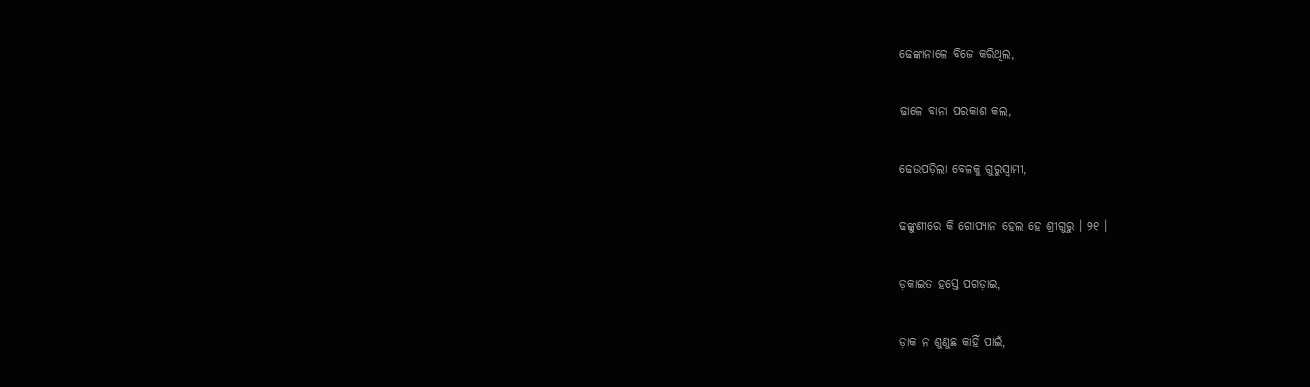ଢେଙ୍କାନାଳେ ବିଜେ କରିଥିଲ,

ଢାଳେ ବାନା ପରକାଶ କଲ,

ଢେଉପଡ଼ିଲା ବେଳକୁ ଗୁରୁସ୍ୱାମୀ,

ଢଙ୍କୁଣୀରେ କି ଗୋପ୍ୟାନ ହେଲ ହେ ଶ୍ରୀଗୁରୁ । ୨୧ ।

ଡ଼କାଇତ ହସ୍ତେ ପଗଡ଼ାଇ,

ଡ଼ାକ ନ ଶୁଣୁଛ କାହିଁ ପାଇଁ,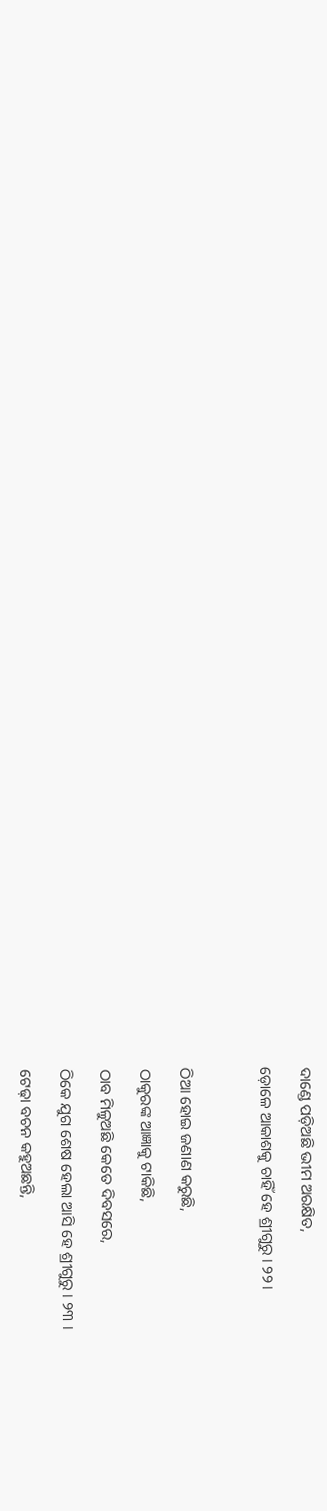ଦାଣ୍ଡେ ପଡ଼ିଅଛି ଭୀମ ଅରକ୍ଷିତ,

ଡ଼ୋଳେ ଆକାଶକୁ ଚାହିଁ ହେ ଶ୍ରୀଗୁରୁ । ୨୨।



ଠିଆ ହୋଇ ଜଣାଣ କରୁଛି,

ଠାକୁରଙ୍କ ଆଜ୍ଞାକୁ ଟାକିଛି,

ଠାବ ମିଳୁଅଛି କେତେ ଦିବସରେ,

ଠିକେ ଯୁଗ ଶେଷ ହେଲା ଆସି ହେ ଶ୍ରୀଗୁରୁ । ୨୩ ।

ଟେଢ଼ା ବଚନ କହୁଅଛନ୍ତି,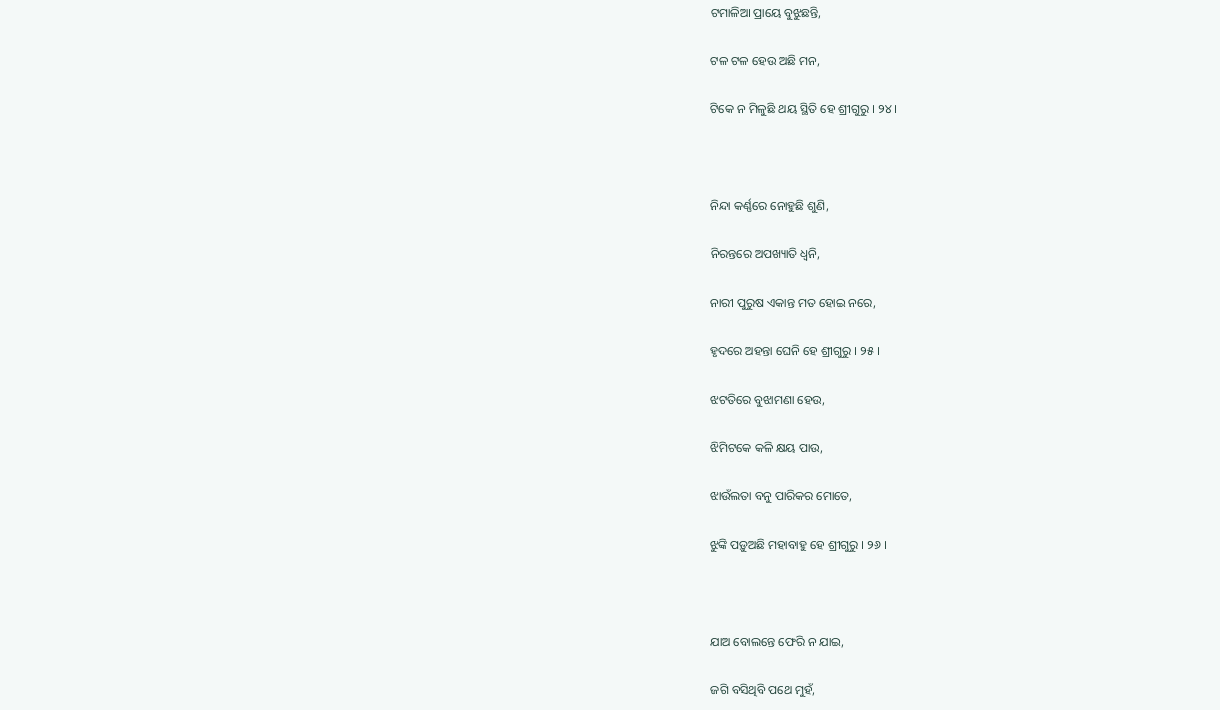ଟମାଳିଆ ପ୍ରାୟେ ବୁଝୁଛନ୍ତି,

ଟଳ ଟଳ ହେଉ ଅଛି ମନ,

ଟିକେ ନ ମିଳୁଛି ଥୟ ସ୍ଥିତି ହେ ଶ୍ରୀଗୁରୁ । ୨୪ ।



ନିନ୍ଦା କର୍ଣ୍ଣରେ ନୋହୁଛି ଶୁଣି,

ନିରନ୍ତରେ ଅପଖ୍ୟାତି ଧ୍ୱନି,

ନାରୀ ପୁରୁଷ ଏକାନ୍ତ ମତ ହୋଇ ନରେ,

ହୃଦରେ ଅହନ୍ତା ଘେନି ହେ ଶ୍ରୀଗୁରୁ । ୨୫ ।

ଝଟତିରେ ବୁଝାମଣା ହେଉ,

ଝିମିଟକେ କଳି କ୍ଷୟ ପାଉ,

ଝାଉଁଲତା ବନୁ ପାରିକର ମୋତେ,

ଝୁଙ୍କି ପଡ଼ୁଅଛି ମହାବାହୁ ହେ ଶ୍ରୀଗୁରୁ । ୨୬ ।



ଯାଅ ବୋଲନ୍ତେ ଫେରି ନ ଯାଇ,

ଜଗି ବସିଥିବି ପଥେ ମୁହଁ,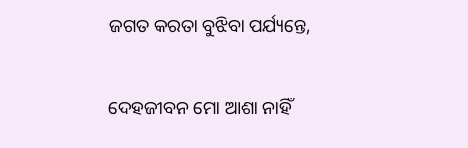ଜଗତ କରତା ବୁଝିବା ପର୍ଯ୍ୟନ୍ତେ,

ଦେହଜୀବନ ମୋ ଆଶା ନାହିଁ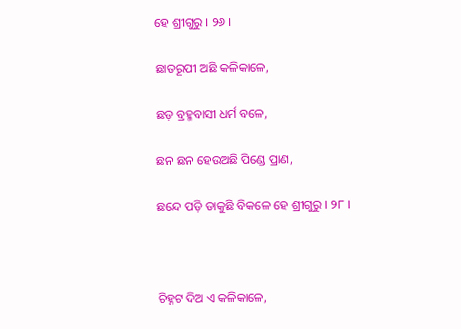ହେ ଶ୍ରୀଗୁରୁ । ୨୬ ।

ଛାତରୂପୀ ଅଛି କଳିକାଳେ,

ଛଡ଼ ବ୍ରହ୍ମବାସୀ ଧର୍ମ ବଳେ,

ଛନ ଛନ ହେଉଅଛି ପିଣ୍ଡେ ପ୍ରାଣ,

ଛନ୍ଦେ ପଡ଼ି ଡାକୁଛି ବିକଳେ ହେ ଶ୍ରୀଗୁରୁ । ୨୮ ।



ଚିହ୍ନଟ ଦିଅ ଏ କଳିକାଳେ,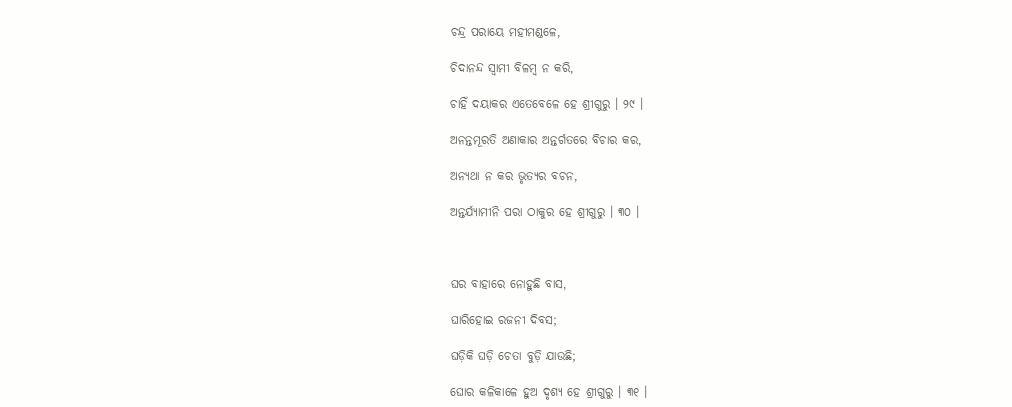ଚନ୍ଦ୍ର ପରାୟେ ମହୀମଣ୍ଡଳେ,

ଚିଦାନନ୍ଦ ସ୍ୱାମୀ ବିଳମ୍ବ ନ କରି,

ଚାହିଁ ଦୟାକର ଏତେବେଳେ ହେ ଶ୍ରୀଗୁରୁ । ୨୯ ।

ଅନନ୍ତମୂରତି ଅଣାକାର ଅନ୍ତର୍ଗତରେ ବିଚାର କର,

ଅନ୍ୟଥା ନ କର ଭୃତ୍ୟର ବଚନ,

ଅନ୍ତର୍ଯ୍ୟାମୀନି ପରା ଠାକୁର ହେ ଶ୍ରୀଗୁରୁ । ୩୦ ।



ଘର ବାହାରେ ନୋହୁଛି ବାସ,

ଘାରିହୋଇ ରଜନୀ ଦିବସ;

ଘଡ଼ିକି ଘଡ଼ି ଚେତା ବୁଡ଼ି ଯାଉଛି;

ଘୋର କଳିକାଳେ ହୁଅ ଦୃଶ୍ୟ ହେ ଶ୍ରୀଗୁରୁ । ୩୧ ।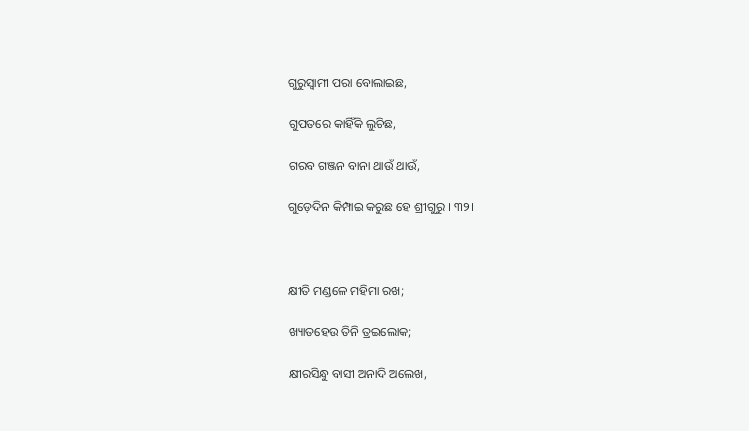ଗୁରୁସ୍ୱାମୀ ପରା ବୋଲାଇଛ,

ଗୁପତରେ କାହିଁକି ଲୁଚିଛ,

ଗରବ ଗଞ୍ଜନ ବାନା ଥାଉଁ ଥାଉଁ,

ଗୁଡ଼େଦିନ କିମ୍ପାଇ କରୁଛ ହେ ଶ୍ରୀଗୁରୁ । ୩୨।



କ୍ଷୀତି ମଣ୍ଡଳେ ମହିମା ରଖ;

ଖ୍ୟାତହେଉ ତିନି ତ୍ରଇଲୋକ;

କ୍ଷୀରସିନ୍ଧୁ ବାସୀ ଅନାଦି ଅଲେଖ,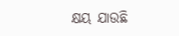କ୍ଷୟ ଯାଉଛି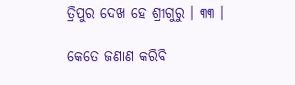ତ୍ରିପୁର ଦେଖ ହେ ଶ୍ରୀଗୁରୁ । ୩୩ ।

କେତେ ଜଣାଣ କରିବି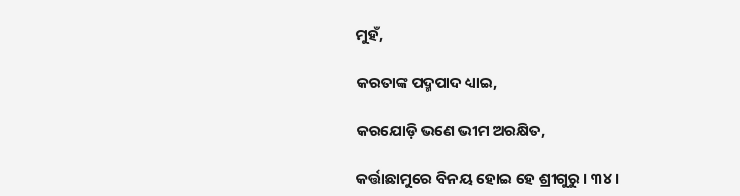ମୁହଁ,

କରତାଙ୍କ ପଦ୍ମପାଦ ଧ୍ୟାଇ,

କରଯୋଡ଼ି ଭଣେ ଭୀମ ଅରକ୍ଷିତ,

କର୍ତ୍ତାଛାମୁରେ ବିନୟ ହୋଇ ହେ ଶ୍ରୀଗୁରୁ । ୩୪ ।